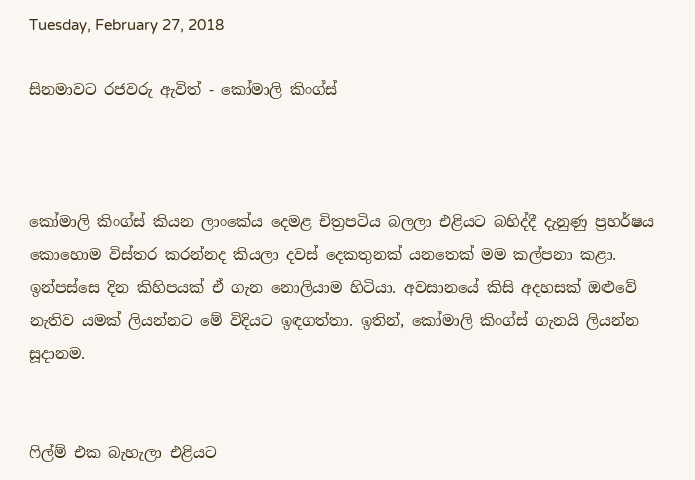Tuesday, February 27, 2018

සිනමාවට රජවරු ඇවිත් - කෝමාලි කිංග්ස්



කෝමාලි කිංග්ස් කියන ලාංකේය දෙමළ චිත්‍රපටිය බලලා එළියට බහිද්දී දැනුණු ප්‍රහර්ෂය කොහොම විස්තර කරන්නද කියලා දවස් දෙකතුනක් යනතෙක් මම කල්පනා කළා. ඉන්පස්සෙ දින කිහිපයක් ඒ ගැන නොලියාම හිටියා. අවසානයේ කිසි අදහසක් ඔළුවේ නැතිව යමක් ලියන්නට මේ විදියට ඉඳගත්තා. ඉතින්, කෝමාලි කිංග්ස් ගැනයි ලියන්න සූදානම.


ෆිල්ම් එක බැහැලා එළියට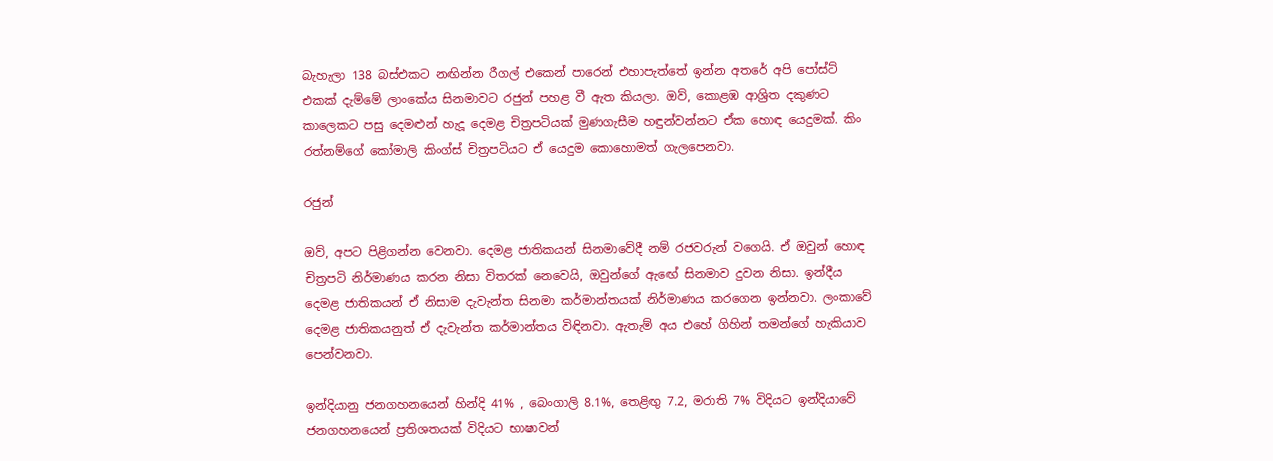බැහැලා 138 බස්එකට නඟින්න රීගල් එකෙන් පාරෙන් එහාපැත්තේ ඉන්න අතරේ අපි පෝස්ට් එකක් දැම්මේ ලාංකේය සිනමාවට රජුන් පහළ වී ඇත කියලා. ඔව්, කොළඹ ආශ්‍රිත දකුණට කාලෙකට පසු දෙමළුන් හැදූ දෙමළ චිත්‍රපටියක් මුණගැසීම හඳුන්වන්නට ඒක හොඳ යෙදුමක්. කිං රත්නම්ගේ කෝමාලි කිංග්ස් චිත්‍රපටියට ඒ යෙදුම කොහොමත් ගැලපෙනවා.

රජුන්

ඔව්, අපට පිළිගන්න වෙනවා. දෙමළ ජාතිකයන් සිනමාවේදී නම් රජවරුන් වගෙයි. ඒ ඔවුන් හොඳ චිත්‍රපටි නිර්මාණය කරන නිසා විතරක් නෙවෙයි, ඔවුන්ගේ ඇඟේ සිනමාව දුවන නිසා. ඉන්දීය දෙමළ ජාතිකයන් ඒ නිසාම දැවැන්ත සිනමා කර්මාන්තයක් නිර්මාණය කරගෙන ඉන්නවා. ලංකාවේ දෙමළ ජාතිකයනුත් ඒ දැවැන්ත කර්මාන්තය විඳිනවා. ඇතැම් අය එහේ ගිහින් තමන්ගේ හැකියාව පෙන්වනවා.

ඉන්දියානු ජනගහනයෙන් හින්දි 41% , බෙංගාලි 8.1%, තෙළිඟු 7.2, මරාති 7% විදියට ඉන්දියාවේ ජනගහනයෙන් ප්‍රතිශතයක් විදියට භාෂාවන්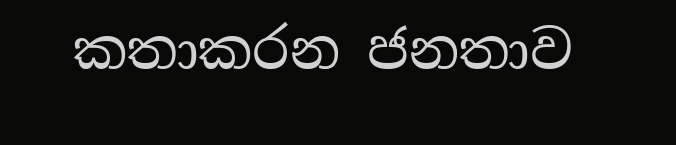කතාකරන ජනතාව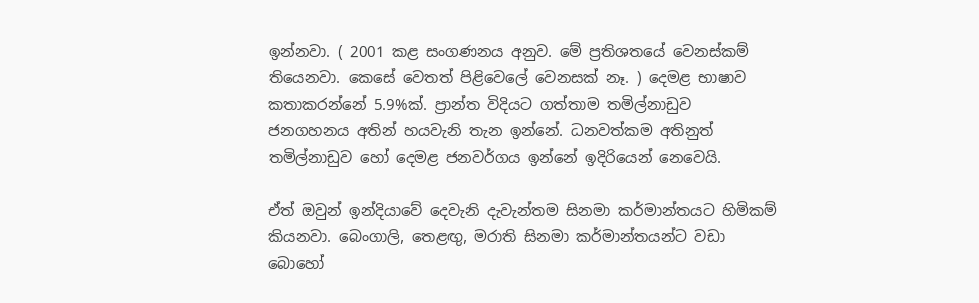ඉන්නවා. ( 2001 කළ සංගණනය අනුව. මේ ප්‍රතිශතයේ වෙනස්කම් තියෙනවා. කෙසේ වෙතත් පිළිවෙලේ වෙනසක් නෑ. ) දෙමළ භාෂාව කතාකරන්නේ 5.9%ක්. ප්‍රාන්ත විදියට ගත්තාම තමිල්නාඩුව ජනගහනය අතින් හයවැනි තැන ඉන්නේ. ධනවත්කම අතිනුත් තමිල්නාඩුව හෝ දෙමළ ජනවර්ගය ඉන්නේ ඉදිරියෙන් නෙවෙයි.

ඒත් ඔවුන් ඉන්දියාවේ දෙවැනි දැවැන්තම සිනමා කර්මාන්තයට හිමිකම් කියනවා. බෙංගාලි, තෙළඟු, මරාති සිනමා කර්මාන්තයන්ට වඩා බොහෝ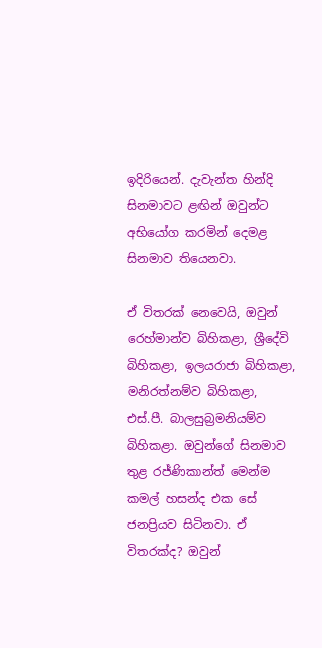ඉදිරියෙන්. දැවැන්ත හින්දි සිනමාවට ළඟින් ඔවුන්ට අභියෝග කරමින් දෙමළ සිනමාව තියෙනවා.

ඒ විතරක් නෙවෙයි, ඔවුන් රෙහ්මාන්ව බිහිකළා, ශ්‍රීදේවි බිහිකළා, ඉලයරාජා බිහිකළා, මනිරත්නම්ව බිහිකළා, එස්.පී. බාලසුබ්‍රමනියම්ව බිහිකළා. ඔවුන්ගේ සිනමාව තුළ රජ්ණිකාන්ත් මෙන්ම කමල් හසන්ද එක සේ ජනප්‍රියව සිටිනවා. ඒ විතරක්ද? ඔවුන්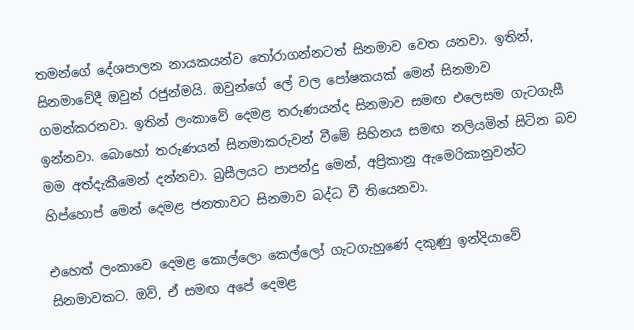තමන්ගේ දේශපාලන නායකයන්ව තෝරාගන්නටත් සිනමාව වෙත යනවා. ඉතින්, සිනමාවේදී ඔවුන් රජුන්මයි. ඔවුන්ගේ ලේ වල පෝෂකයක් මෙන් සිනමාව ගමන්කරනවා. ඉතින් ලංකාවේ දෙමළ තරුණයන්ද සිනමාව සමඟ එලෙසම ගැටගැසී ඉන්නවා. බොහෝ තරුණයන් සිනමාකරුවන් වීමේ සිහිනය සමඟ නලියමින් සිටින බව මම අත්දැකීමෙන් දන්නවා. බ්‍රසීලයට පාපන්දු මෙන්, අප්‍රිකානු ඇමෙරිකානුවන්ට හිප්හොප් මෙන් දෙමළ ජනතාවට සිනමාව බද්ධ වී තියෙනවා.

එහෙත් ලංකාවෙ දෙමළ කොල්ලො කෙල්ලෝ ගැටගැහුණේ දකුණු ඉන්දියාවේ සිනමාවකට. ඔව්, ඒ සමඟ අපේ දෙමළ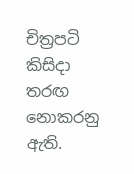චිත්‍රපටි කිසිදා තරඟ නොකරනු ඇති.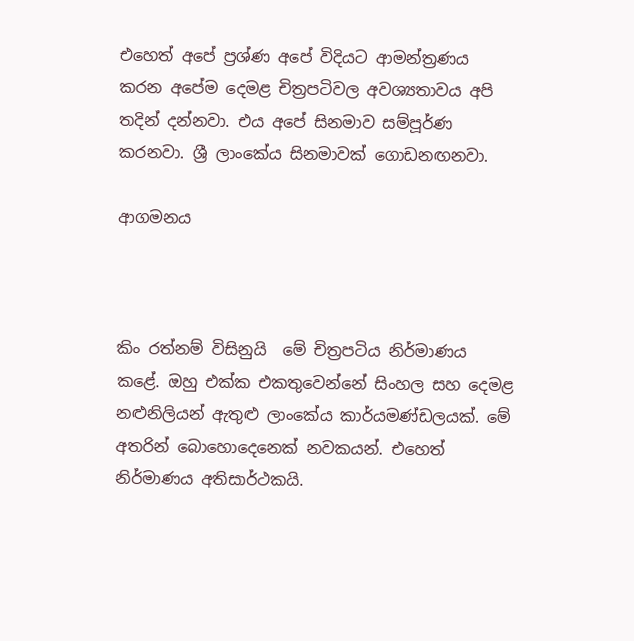එහෙත් අපේ ප්‍රශ්ණ අපේ විදියට ආමන්ත්‍රණය කරන අපේම දෙමළ චිත්‍රපටිවල අවශ්‍යතාවය අපි තදින් දන්නවා. එය අපේ සිනමාව සම්පූර්ණ කරනවා. ශ්‍රී ලාංකේය සිනමාවක් ගොඩනඟනවා.

ආගමනය



කිං රත්නම් විසිනුයි  මේ චිත්‍රපටිය නිර්මාණය කළේ. ඔහු එක්ක එකතුවෙන්නේ සිංහල සහ දෙමළ නළුනිලියන් ඇතුළු ලාංකේය කාර්යමණ්ඩලයක්. මේ අතරින් බොහොදෙනෙක් නවකයන්. එහෙත් නිර්මාණය අතිසාර්ථකයි.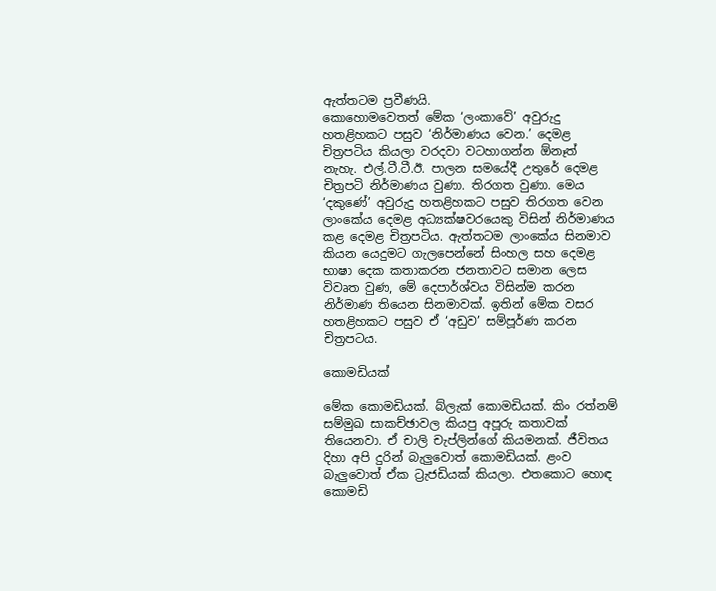ඇත්තටම ප්‍රවීණයි.
කොහොමවෙතත් මේක ‘ලංකාවේ’ අවුරුදු හතළිහකට පසුව ‘නිර්මාණය වෙන.’ දෙමළ චිත්‍රපටිය කියලා වරදවා වටහාගන්න ඕනෑත් නැහැ. එල්.ටී.ටී.ඊ. පාලන සමයේදී උතුරේ දෙමළ චිත්‍රපටි නිර්මාණය වුණා. තිරගත වුණා. මෙය ‘දකුණේ’ අවුරුදු හතළිහකට පසුව තිරගත වෙන ලාංකේය දෙමළ අධ්‍යක්ෂවරයෙකු විසින් නිර්මාණය කළ දෙමළ චිත්‍රපටිය. ඇත්තටම ලාංකේය සිනමාව කියන යෙදුමට ගැලපෙන්නේ සිංහල සහ දෙමළ භාෂා දෙක කතාකරන ජනතාවට සමාන ලෙස විවෘත වුණ, මේ දෙපාර්ශ්වය විසින්ම කරන නිර්මාණ තියෙන සිනමාවක්. ඉතින් මේක වසර හතළිහකට පසුව ඒ ‘අඩුව’ සම්පූර්ණ කරන චිත්‍රපටය.

කොමඩියක්

මේක කොමඩියක්. බ්ලැක් කොමඩියක්. කිං රත්නම් සම්මුඛ සාකච්ඡාවල කියපු අපූරු කතාවක් තියෙනවා. ඒ චාලි චැප්ලින්ගේ කියමනක්. ජීවිතය දිහා අපි දුරින් බැලුවොත් කොමඩියක්. ළංව බැලුවොත් ඒක ට්‍රැජඩියක් කියලා. එතකොට හොඳ කොමඩි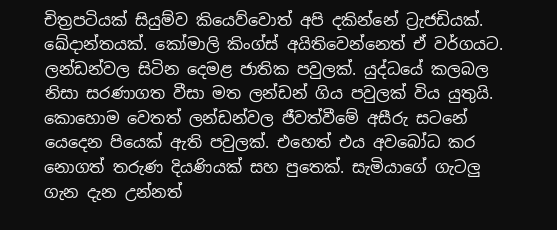චිත්‍රපටියක් සියුම්ව කියෙව්වොත් අපි දකින්නේ ට්‍රැජඩියක්. ඛේදාන්තයක්. කෝමාලි කිංග්ස් අයිතිවෙන්නෙත් ඒ වර්ගයට.
ලන්ඩන්වල සිටින දෙමළ ජාතික පවුලක්. යුද්ධයේ කලබල නිසා සරණාගත වීසා මත ලන්ඩන් ගිය පවුලක් විය යුතුයි. කොහොම වෙතත් ලන්ඩන්වල ජීවත්වීමේ අසීරු සටනේ යෙදෙන පියෙක් ඇති පවුලක්. එහෙත් එය අවබෝධ කර නොගත් තරුණ දියණියක් සහ පුතෙක්. සැමියාගේ ගැටලු ගැන දැන උන්නත්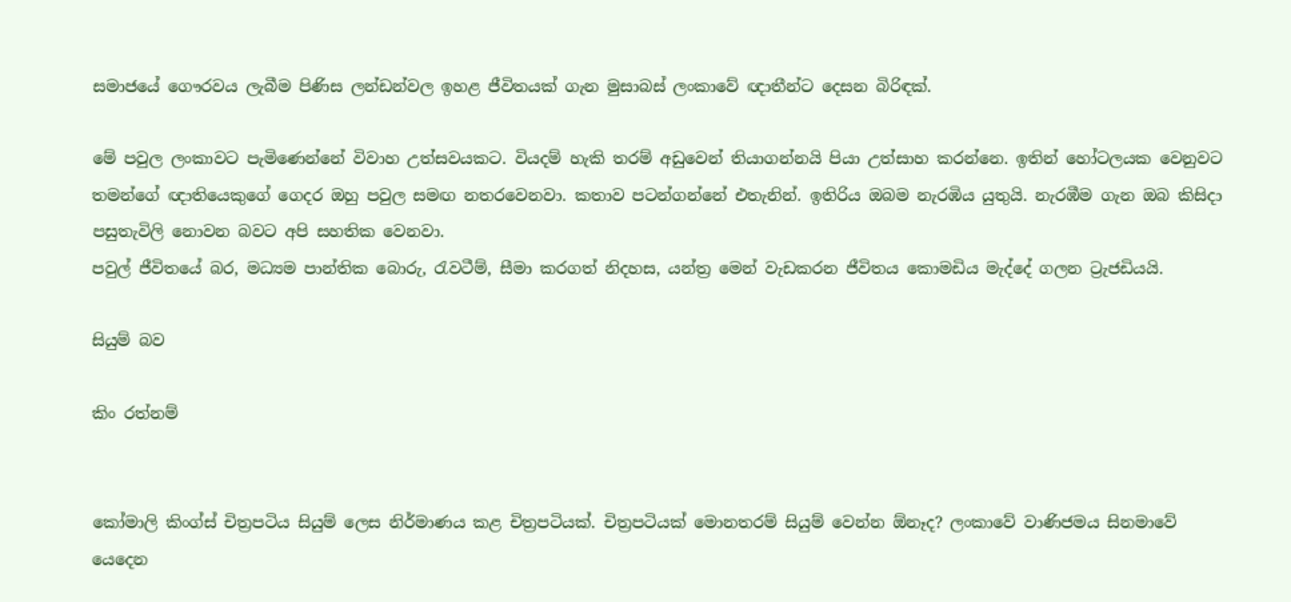සමාජයේ ගෞරවය ලැබීම පිණිස ලන්ඩන්වල ඉහළ ජීවිතයක් ගැන මුසාබස් ලංකාවේ ඥාතීන්ට දෙසන බිරිඳක්.

මේ පවුල ලංකාවට පැමිණෙන්නේ විවාහ උත්සවයකට. වියදම් හැකි තරම් අඩුවෙන් තියාගන්නයි පියා උත්සාහ කරන්නෙ. ඉතින් හෝටලයක වෙනුවට තමන්ගේ ඥාතියෙකුගේ ගෙදර ඔහු පවුල සමඟ නතරවෙනවා. කතාව පටන්ගන්නේ එතැනින්. ඉතිරිය ඔබම නැරඹිය යුතුයි. නැරඹීම ගැන ඔබ කිසිදා පසුතැවිලි නොවන බවට අපි සහතික වෙනවා.
පවුල් ජීවිතයේ බර, මධ්‍යම පාන්තික බොරු, රැවටීම්, සීමා කරගත් නිදහස, යන්ත්‍ර මෙන් වැඩකරන ජීවිතය කොමඩිය මැද්දේ ගලන ට්‍රැජඩියයි.

සියුම් බව

කිං රත්නම්


කෝමාලි කිංග්ස් චිත්‍රපටිය සියුම් ලෙස නිර්මාණය කළ චිත්‍රපටියක්. චිත්‍රපටියක් මොනතරම් සියුම් වෙන්න ඕනෑද? ලංකාවේ වාණිජමය සිනමාවේ යෙදෙන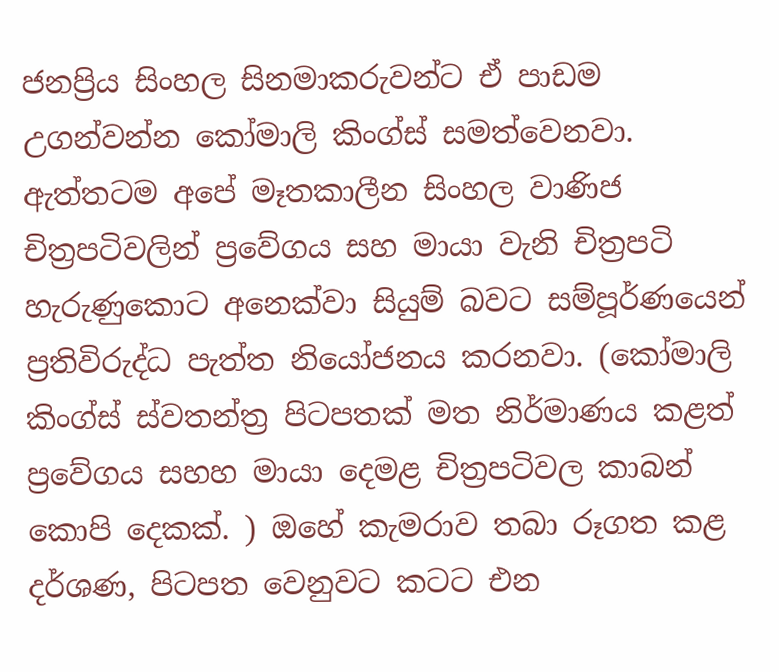ජනප්‍රිය සිංහල සිනමාකරුවන්ට ඒ පාඩම උගන්වන්න කෝමාලි කිංග්ස් සමත්වෙනවා. ඇත්තටම අපේ මෑතකාලීන සිංහල වාණිජ චිත්‍රපටිවලින් ප්‍රවේගය සහ මායා වැනි චිත්‍රපටි හැරුණුකොට අනෙක්වා සියුම් බවට සම්පූර්ණයෙන් ප්‍රතිවිරුද්ධ පැත්ත නියෝජනය කරනවා. (කෝමාලි කිංග්ස් ස්වතන්ත්‍ර පිටපතක් මත නිර්මාණය කළත් ප්‍රවේගය සහහ මායා දෙමළ චිත්‍රපටිවල කාබන් කොපි දෙකක්. ) ඔහේ කැමරාව තබා රූගත කළ දර්ශණ, පිටපත වෙනුවට කටට එන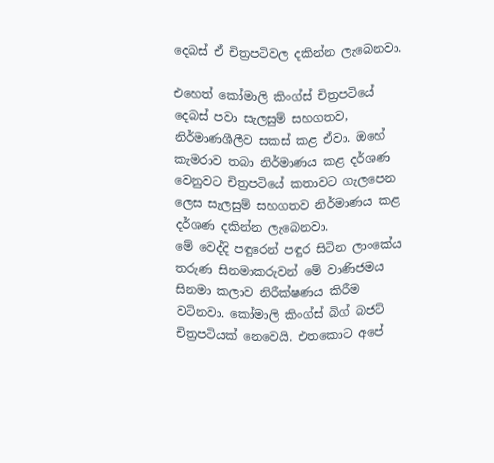දෙබස් ඒ චිත්‍රපටිවල දකින්න ලැබෙනවා.

එහෙත් කෝමාලි කිංග්ස් චිත්‍රපටියේ දෙබස් පවා සැලසුම් සහගතව, නිර්මාණශීලීව සකස් කළ ඒවා. ඔහේ කැමරාව තබා නිර්මාණය කළ දර්ශණ වෙනුවට චිත්‍රපටියේ කතාවට ගැලපෙන ලෙස සැලසුම් සහගතව නිර්මාණය කළ දර්ශණ දකින්න ලැබෙනවා.
මේ වෙද්දි පඳුරෙන් පඳුර සිටින ලාංකේය තරුණ සිනමාකරුවන් මේ වාණිජමය සිනමා කලාව නිරීක්ෂණය කිරීම වටිනවා. කෝමාලි කිංග්ස් බිග් බජට් චිත්‍රපටියක් නෙවෙයි. එතකොට අපේ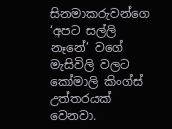සිනමාකරුවන්ගෙ ‘අපට සල්ලි නෑනේ’ වගේ මැසිවිලි වලට කෝමාලි කිංග්ස් උත්තරයක් වෙනවා.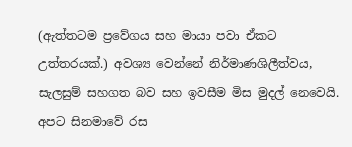(ඇත්තටම ප්‍රවේගය සහ මායා පවා ඒකට උත්තරයක්.) අවශ්‍ය වෙන්නේ නිර්මාණශිලීත්වය, සැලසුම් සහගත බව සහ ඉවසීම මිස මුදල් නෙවෙයි. අපට සිනමාවේ රස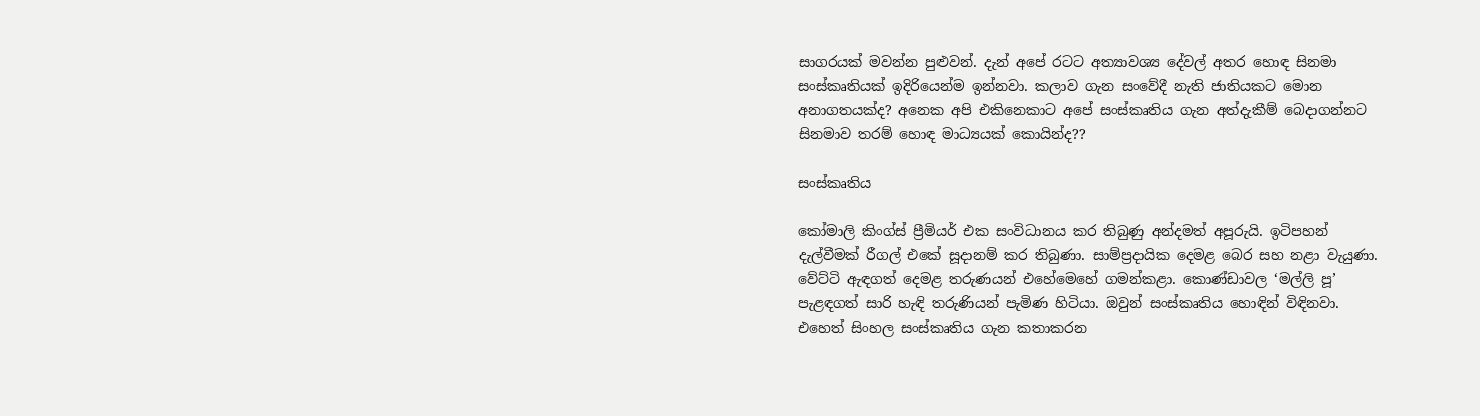සාගරයක් මවන්න පුළුවන්. දැන් අපේ රටට අත්‍යාවශ්‍ය දේවල් අතර හොඳ සිනමා සංස්කෘතියක් ඉදිරියෙන්ම ඉන්නවා. කලාව ගැන සංවේදී නැති ජාතියකට මොන අනාගතයක්ද? අනෙක අපි එකිනෙකාට අපේ සංස්කෘතිය ගැන අත්දැකීම් බෙදාගන්නට සිනමාව තරම් හොඳ මාධ්‍යයක් කොයින්ද??

සංස්කෘතිය

කෝමාලි කිංග්ස් ප්‍රීමියර් එක සංවිධානය කර තිබුණු අන්දමත් අපූරුයි. ඉටිපහන් දැල්වීමක් රීගල් එකේ සූදානම් කර තිබුණා. සාම්ප්‍රදායික දෙමළ බෙර සහ නළා වැයුණා. වේට්ටි ඇඳගත් දෙමළ තරුණයන් එහේමෙහේ ගමන්කළා. කොණ්ඩාවල ‘මල්ලි පූ’ පැළඳගත් සාරි හැඳි තරුණියන් පැමිණ හිටියා. ඔවුන් සංස්කෘතිය හොඳින් විඳිනවා.
එහෙත් සිංහල සංස්කෘතිය ගැන කතාකරන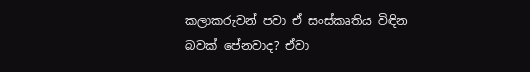කලාකරුවන් පවා ඒ සංස්කෘතිය විඳින බවක් පේනවාද? ඒවා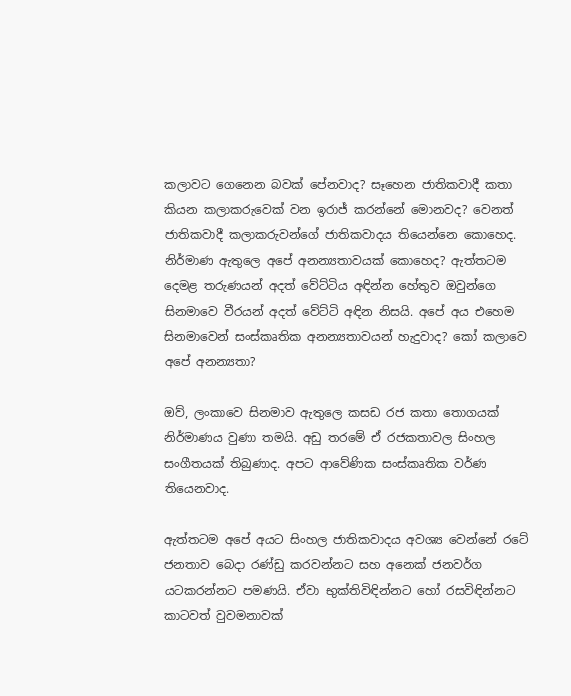කලාවට ගෙනෙන බවක් පේනවාද? සෑහෙන ජාතිකවාදී කතා කියන කලාකරුවෙක් වන ඉරාජ් කරන්නේ මොනවද? වෙනත් ජාතිකවාදී කලාකරුවන්ගේ ජාතිකවාදය තියෙන්නෙ කොහෙද.  නිර්මාණ ඇතුලෙ අපේ අනන්‍යතාවයක් කොහෙද? ඇත්තටම දෙමළ තරුණයන් අදත් වේට්ටිය අඳින්න හේතුව ඔවුන්ගෙ සිනමාවෙ වීරයන් අදත් වේට්ටි අඳින නිසයි. අපේ අය එහෙම සිනමාවෙන් සංස්කෘතික අනන්‍යතාවයන් හැදුවාද? කෝ කලාවෙ අපේ අනන්‍යතා?

ඔව්, ලංකාවෙ සිනමාව ඇතුලෙ කසඩ රජ කතා තොගයක් නිර්මාණය වුණා තමයි. අඩු තරමේ ඒ රජකතාවල සිංහල සංගීතයක් තිබුණාද. අපට ආවේණික සංස්කෘතික වර්ණ තියෙනවාද.

ඇත්තටම අපේ අයට සිංහල ජාතිකවාදය අවශ්‍ය වෙන්නේ රටේ ජනතාව බෙදා රණ්ඩු කරවන්නට සහ අනෙක් ජනවර්ග යටකරන්නට පමණයි. ඒවා භුක්තිවිඳින්නට හෝ රසවිඳින්නට කාටවත් වුවමනාවක්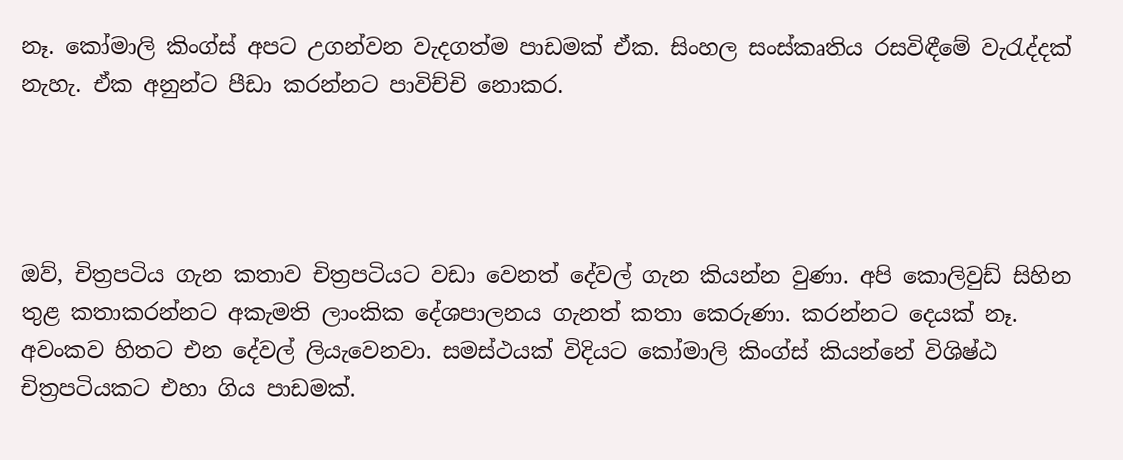නෑ. කෝමාලි කිංග්ස් අපට උගන්වන වැදගත්ම පාඩමක් ඒක. සිංහල සංස්කෘතිය රසවිඳීමේ වැරැද්දක් නැහැ. ඒක අනුන්ට පීඩා කරන්නට පාවිච්චි නොකර.




ඔව්, චිත්‍රපටිය ගැන කතාව චිත්‍රපටියට වඩා වෙනත් දේවල් ගැන කියන්න වුණා. අපි කොලිවුඩ් සිහින තුළ කතාකරන්නට අකැමති ලාංකික දේශපාලනය ගැනත් කතා කෙරුණා. කරන්නට දෙයක් නෑ. අවංකව හිතට එන දේවල් ලියැවෙනවා. සමස්ථයක් විදියට කෝමාලි කිංග්ස් කියන්නේ විශිෂ්ඨ චිත්‍රපටියකට එහා ගිය පාඩමක්.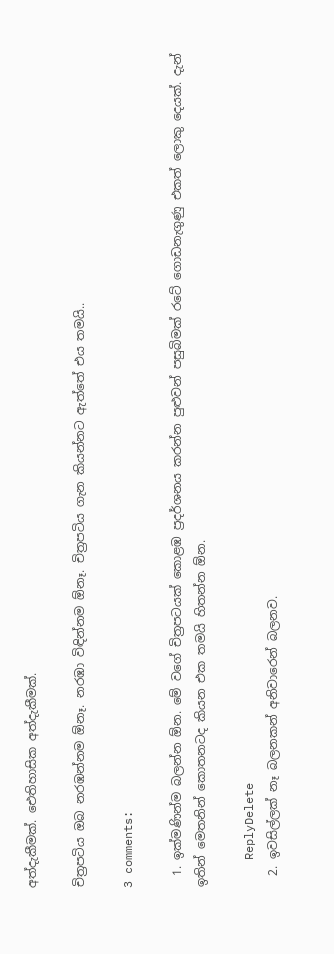අත්දැකීමක්. ඓතිහාසික අත්දැකීමක්.

චිත්‍රපටිය ඔබ නරඹන්නම ඕනෑ. නරඹා විඳින්නම ඕනෑ. චිත්‍රපටිය ගැන කියන්නට ඇත්තේ එය තමයි..

3 comments:

  1. ඉක්මණින්ම බලන්න ඕන. මේ වගේ චිත්‍රපටයක් කොළඹ ප්‍රදර්ශනය කරන්න පුළුවන් පසුබිමක් රටේ ගොඩනැගුණු එකත් ලොකු දෙයක්. දැන් ඉතින් මෙතනින් කොතනටද කියන එක තමයි හිතන්න ඕන.

    ReplyDelete
  2. ඉවසිල්ලක් නෑ බලනකන් අනිවාරෙන් බලනව.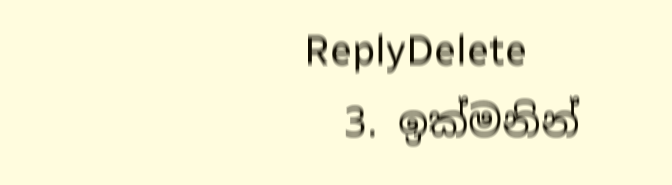ReplyDelete
  3. ඉක්මනින්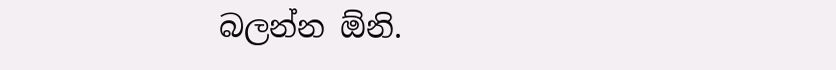බලන්න ඕනි.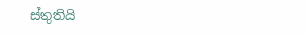ස්තුතියි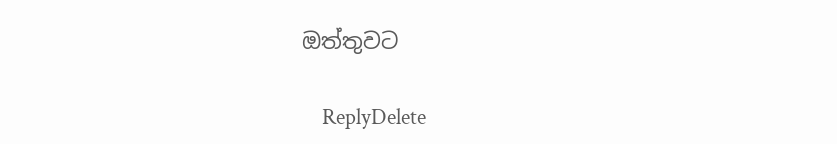ඔත්තුවට

    ReplyDelete